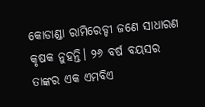କୋଡାଣ୍ଡା ରାମିରେଡ୍ଡୀ ଜଣେ ସାଧାରଣ କୃଷକ ନୁହନ୍ତି। ୨୬ ବର୍ଷ ବୟସର ତାଙ୍କର ଏକ ଏମବିଏ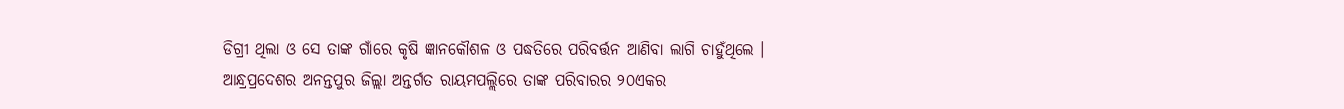ଡିଗ୍ରୀ ଥିଲା ଓ ସେ ତାଙ୍କ ଗାଁରେ କୃଷି ଜ୍ଞାନକୌଶଳ ଓ ପଦ୍ଧତିରେ ପରିବର୍ତ୍ତନ ଆଣିବା ଲାଗି ଚାହୁଁଥିଲେ ।
ଆନ୍ଧ୍ରପ୍ରଦେଶର ଅନନ୍ତପୁର ଜିଲ୍ଲା ଅନ୍ତର୍ଗତ ରାୟମପଲ୍ଲିରେ ତାଙ୍କ ପରିବାରର ୨୦ଏକର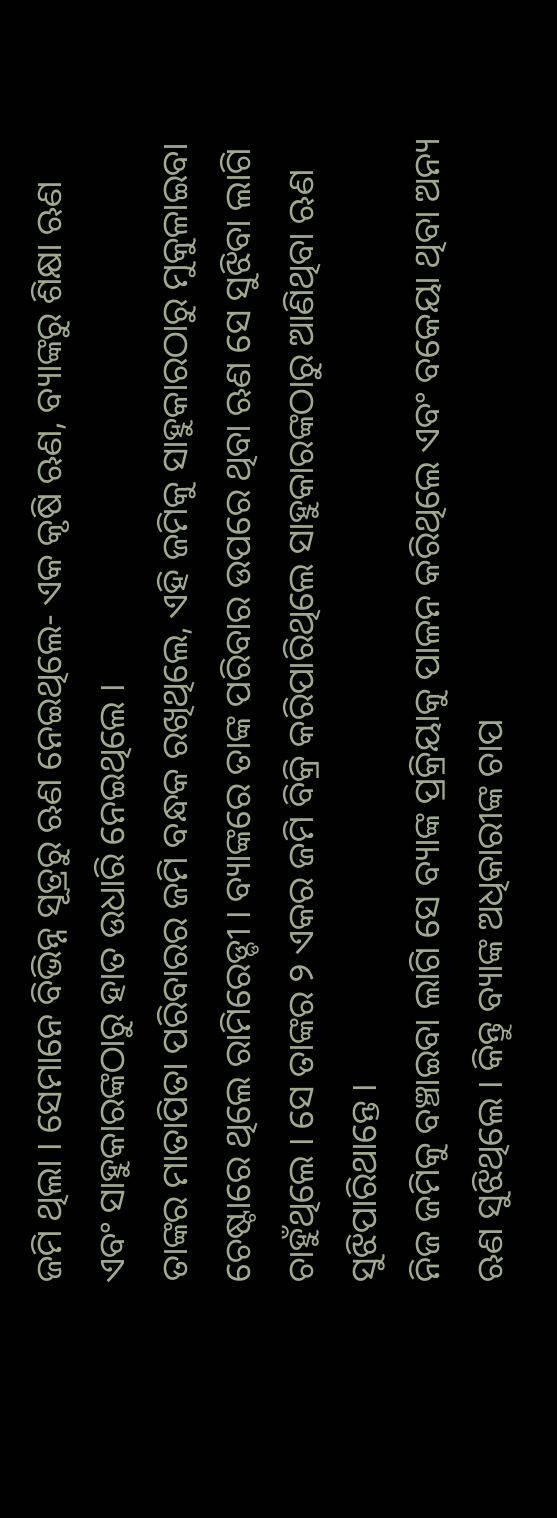ଜମି ଥିଲା । ସେମାନେ ବିଭିନ୍ନ ସୂତ୍ରରୁ ଋଣ ନେଇଥିଲେ- ଏକ କୃଷି ଋଣ, ବ୍ୟାଙ୍କରୁ ଶିକ୍ଷା ଋଣ ଏବଂ ସାହୁକାରଙ୍କଠାରୁ ହାତ ଉଧାରି ନେଇଥିଲେ ।
ତାଙ୍କର ମାତାପିତା ପରିବାରର ଜମି ବନ୍ଧକ ରଖିଥିଲେ, ଏହି ଜମିକୁ ସାହୁକାରଠାରୁ ମୁକୁଳାଇବା ଚେଷ୍ଟାରେ ଥିଲେ ରାମିରେଡ୍ଡୀ । ବ୍ୟାଙ୍କରେ ତାଙ୍କ ପରିବାର ଉପରେ ଥିବା ଋଣ ସେ ସୁଝିବା ଲାଗି ଚାହୁଁଥିଲେ । ସେ ତାଙ୍କର ୨ ଏକର ଜମି ବିକ୍ରି କରିପାରିଥିଲେ ସାହୁକାରଙ୍କଠାରୁ ଆଣିଥିବା ଋଣ ସୁଝିପାରିଥାନ୍ତେ ।
ନିଜ ଜମିକୁ ବଞ୍ଚାଇବା ଲାଗି ସେ ବ୍ୟାଙ୍କ ପ୍ରକ୍ରିୟାକୁ ପାଳନ କରିଥିଲେ ଏବଂ ବକେୟା ଥିବା ଅନ୍ୟ ଋଣ ସୁଝିଥିଲେ । କିନ୍ତୁ ବ୍ୟାଙ୍କ ଅଧିକାରୀଙ୍କ ଚାପ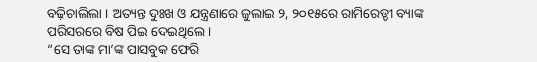ବଢ଼ିଚାଲିଲା । ଅତ୍ୟନ୍ତ ଦୁଃଖ ଓ ଯନ୍ତ୍ରଣାରେ ଜୁଲାଇ ୨, ୨୦୧୫ରେ ରାମିରେଡ୍ଡୀ ବ୍ୟାଙ୍କ ପରିସରରେ ବିଷ ପିଇ ଦେଇଥିଲେ ।
“ସେ ତାଙ୍କ ମା’ଙ୍କ ପାସବୁକ ଫେରି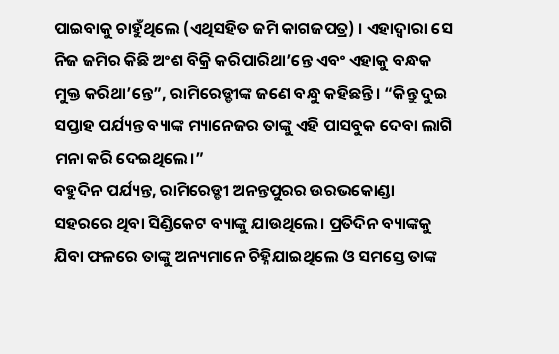ପାଇବାକୁ ଚାହୁଁଥିଲେ (ଏଥିସହିତ ଜମି କାଗଜପତ୍ର) । ଏହାଦ୍ୱାରା ସେ ନିଜ ଜମିର କିଛି ଅଂଶ ବିକ୍ରି କରିପାରିଥା’ନ୍ତେ ଏବଂ ଏହାକୁ ବନ୍ଧକ ମୁକ୍ତ କରିଥା’ନ୍ତେ”, ରାମିରେଡ୍ଡୀଙ୍କ ଜଣେ ବନ୍ଧୁ କହିଛନ୍ତି। “କିନ୍ତୁ ଦୁଇ ସପ୍ତାହ ପର୍ଯ୍ୟନ୍ତ ବ୍ୟାଙ୍କ ମ୍ୟାନେଜର ତାଙ୍କୁ ଏହି ପାସବୁକ ଦେବା ଲାଗି ମନା କରି ଦେଇଥିଲେ।”
ବହୁଦିନ ପର୍ଯ୍ୟନ୍ତ, ରାମିରେଡ୍ଡୀ ଅନନ୍ତପୁରର ଉରଭକୋଣ୍ଡା ସହରରେ ଥିବା ସିଣ୍ଡିକେଟ ବ୍ୟାଙ୍କୁ ଯାଉଥିଲେ। ପ୍ରତିଦିନ ବ୍ୟାଙ୍କକୁ ଯିବା ଫଳରେ ତାଙ୍କୁ ଅନ୍ୟମାନେ ଚିହ୍ନିଯାଇଥିଲେ ଓ ସମସ୍ତେ ତାଙ୍କ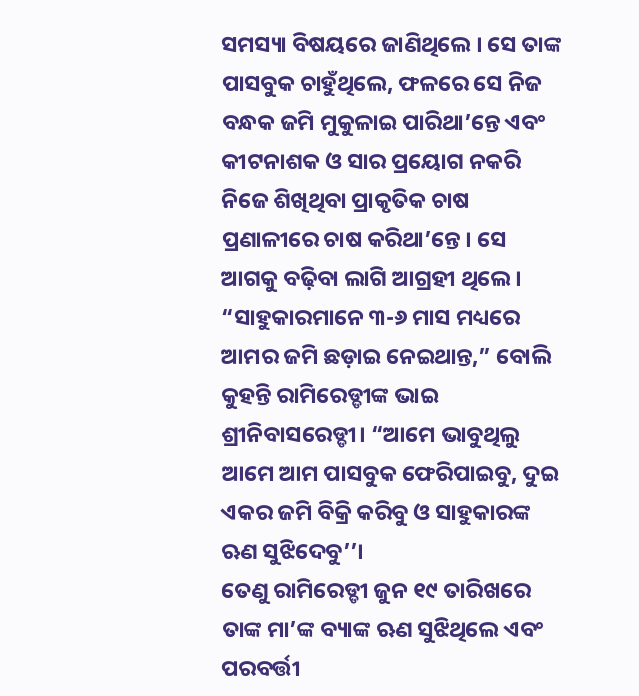ସମସ୍ୟା ବିଷୟରେ ଜାଣିଥିଲେ । ସେ ତାଙ୍କ ପାସବୁକ ଚାହୁଁଥିଲେ, ଫଳରେ ସେ ନିଜ ବନ୍ଧକ ଜମି ମୁକୁଳାଇ ପାରିଥା’ନ୍ତେ ଏବଂ କୀଟନାଶକ ଓ ସାର ପ୍ରୟୋଗ ନକରି ନିଜେ ଶିଖିଥିବା ପ୍ରାକୃତିକ ଚାଷ ପ୍ରଣାଳୀରେ ଚାଷ କରିଥା’ନ୍ତେ । ସେ ଆଗକୁ ବଢ଼ିବା ଲାଗି ଆଗ୍ରହୀ ଥିଲେ ।
“ସାହୁକାରମାନେ ୩-୬ ମାସ ମଧ୍ୟରେ ଆମର ଜମି ଛଡ଼ାଇ ନେଇଥାନ୍ତ,” ବୋଲି କୁହନ୍ତି ରାମିରେଡ୍ଡୀଙ୍କ ଭାଇ ଶ୍ରୀନିବାସରେଡ୍ଡୀ। “ଆମେ ଭାବୁଥିଲୁ ଆମେ ଆମ ପାସବୁକ ଫେରିପାଇବୁ, ଦୁଇ ଏକର ଜମି ବିକ୍ରି କରିବୁ ଓ ସାହୁକାରଙ୍କ ଋଣ ସୁଝିଦେବୁ’’।
ତେଣୁ ରାମିରେଡ୍ଡୀ ଜୁନ ୧୯ ତାରିଖରେ ତାଙ୍କ ମା’ଙ୍କ ବ୍ୟାଙ୍କ ଋଣ ସୁଝିଥିଲେ ଏବଂ ପରବର୍ତ୍ତୀ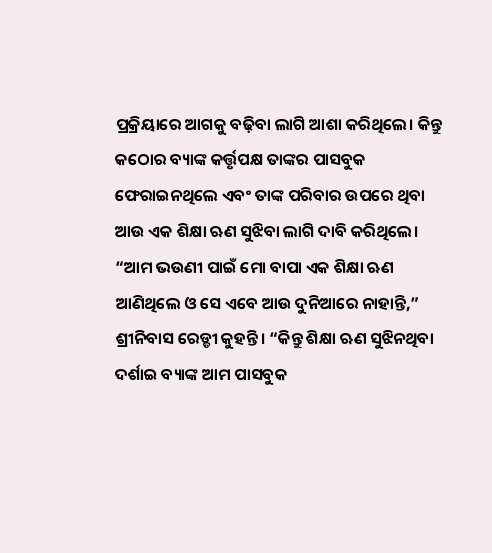ପ୍ରକ୍ରିୟାରେ ଆଗକୁ ବଢ଼ିବା ଲାଗି ଆଶା କରିଥିଲେ। କିନ୍ତୁ କଠୋର ବ୍ୟାଙ୍କ କର୍ତ୍ତୃପକ୍ଷ ତାଙ୍କର ପାସବୁକ ଫେରାଇନଥିଲେ ଏବଂ ତାଙ୍କ ପରିବାର ଉପରେ ଥିବା ଆଉ ଏକ ଶିକ୍ଷା ଋଣ ସୁଝିବା ଲାଗି ଦାବି କରିଥିଲେ।
“ଆମ ଭଉଣୀ ପାଇଁ ମୋ ବାପା ଏକ ଶିକ୍ଷା ଋଣ ଆଣିଥିଲେ ଓ ସେ ଏବେ ଆଉ ଦୁନିଆରେ ନାହାନ୍ତି,” ଶ୍ରୀନିବାସ ରେଡ୍ଡୀ କୁହନ୍ତି। “କିନ୍ତୁ ଶିକ୍ଷା ଋଣ ସୁଝିନଥିବା ଦର୍ଶାଇ ବ୍ୟାଙ୍କ ଆମ ପାସବୁକ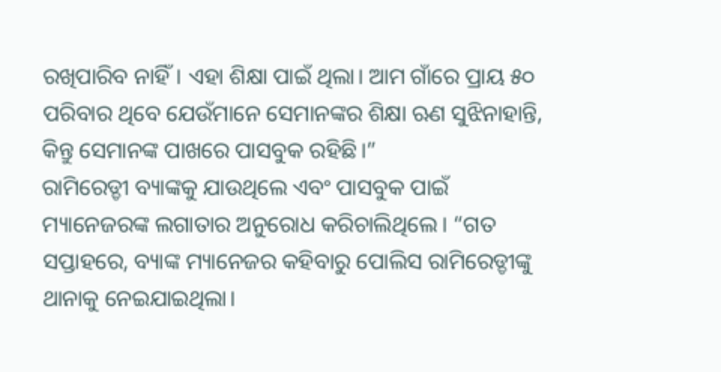ରଖିପାରିବ ନାହିଁ। ଏହା ଶିକ୍ଷା ପାଇଁ ଥିଲା। ଆମ ଗାଁରେ ପ୍ରାୟ ୫୦ ପରିବାର ଥିବେ ଯେଉଁମାନେ ସେମାନଙ୍କର ଶିକ୍ଷା ଋଣ ସୁଝିନାହାନ୍ତି, କିନ୍ତୁ ସେମାନଙ୍କ ପାଖରେ ପାସବୁକ ରହିଛି।”
ରାମିରେଡ୍ଡୀ ବ୍ୟାଙ୍କକୁ ଯାଉଥିଲେ ଏବଂ ପାସବୁକ ପାଇଁ ମ୍ୟାନେଜରଙ୍କ ଲଗାତାର ଅନୁରୋଧ କରିଚାଲିଥିଲେ। “ଗତ ସପ୍ତାହରେ, ବ୍ୟାଙ୍କ ମ୍ୟାନେଜର କହିବାରୁ ପୋଲିସ ରାମିରେଡ୍ଡୀଙ୍କୁ ଥାନାକୁ ନେଇଯାଇଥିଲା।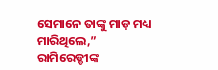ସେମାନେ ତାଙ୍କୁ ମାଡ଼ ମଧ୍ୟ ମାରିଥିଲେ,” ରାମିରେଡ୍ଡୀଙ୍କ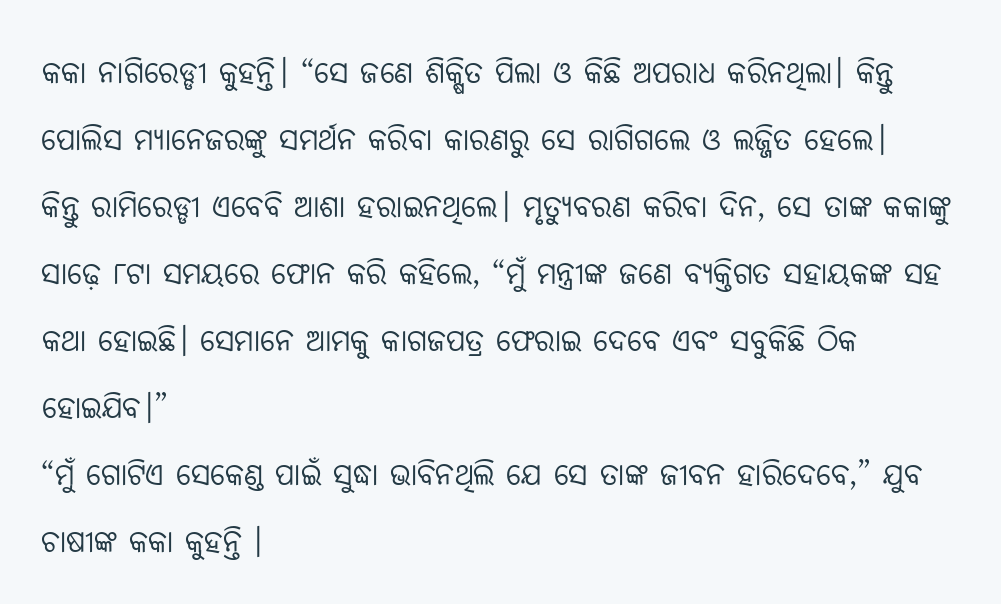କକା ନାଗିରେଡ୍ଡୀ କୁହନ୍ତି। “ସେ ଜଣେ ଶିକ୍ଷିତ ପିଲା ଓ କିଛି ଅପରାଧ କରିନଥିଲା। କିନ୍ତୁ ପୋଲିସ ମ୍ୟାନେଜରଙ୍କୁ ସମର୍ଥନ କରିବା କାରଣରୁ ସେ ରାଗିଗଲେ ଓ ଲଜ୍ଜିତ ହେଲେ।
କିନ୍ତୁ ରାମିରେଡ୍ଡୀ ଏବେବି ଆଶା ହରାଇନଥିଲେ। ମୃତ୍ୟୁବରଣ କରିବା ଦିନ, ସେ ତାଙ୍କ କକାଙ୍କୁ ସାଢ଼େ ୮ଟା ସମୟରେ ଫୋନ କରି କହିଲେ, “ମୁଁ ମନ୍ତ୍ରୀଙ୍କ ଜଣେ ବ୍ୟକ୍ତିଗତ ସହାୟକଙ୍କ ସହ କଥା ହୋଇଛି। ସେମାନେ ଆମକୁ କାଗଜପତ୍ର ଫେରାଇ ଦେବେ ଏବଂ ସବୁକିଛି ଠିକ ହୋଇଯିବ।”
“ମୁଁ ଗୋଟିଏ ସେକେଣ୍ଡ ପାଇଁ ସୁଦ୍ଧା ଭାବିନଥିଲି ଯେ ସେ ତାଙ୍କ ଜୀବନ ହାରିଦେବେ,” ଯୁବ ଚାଷୀଙ୍କ କକା କୁହନ୍ତି ।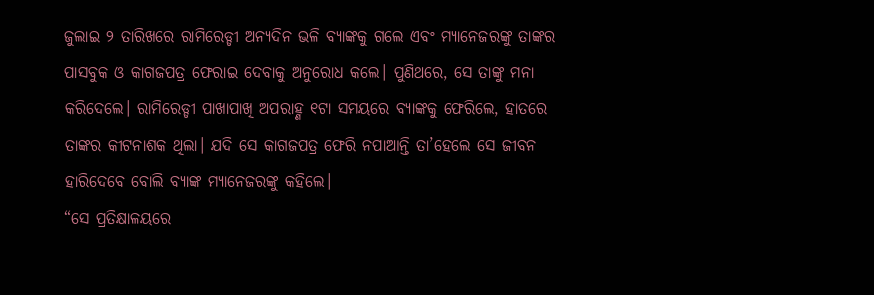ଜୁଲାଇ ୨ ତାରିଖରେ ରାମିରେଡ୍ଡୀ ଅନ୍ୟଦିନ ଭଳି ବ୍ୟାଙ୍କକୁ ଗଲେ ଏବଂ ମ୍ୟାନେଜରଙ୍କୁ ତାଙ୍କର ପାସବୁକ ଓ କାଗଜପତ୍ର ଫେରାଇ ଦେବାକୁ ଅନୁରୋଧ କଲେ। ପୁଣିଥରେ, ସେ ତାଙ୍କୁ ମନା କରିଦେଲେ। ରାମିରେଡ୍ଡୀ ପାଖାପାଖି ଅପରାହ୍ଣ ୧ଟା ସମୟରେ ବ୍ୟାଙ୍କକୁ ଫେରିଲେ, ହାତରେ ତାଙ୍କର କୀଟନାଶକ ଥିଲା। ଯଦି ସେ କାଗଜପତ୍ର ଫେରି ନପାଆନ୍ତି ତା’ହେଲେ ସେ ଜୀବନ ହାରିଦେବେ ବୋଲି ବ୍ୟାଙ୍କ ମ୍ୟାନେଜରଙ୍କୁ କହିଲେ।
“ସେ ପ୍ରତିକ୍ଷାଳୟରେ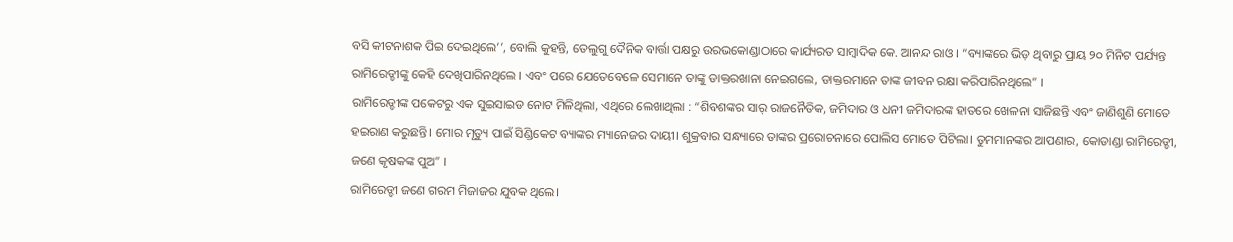ବସି କୀଟନାଶକ ପିଇ ଦେଇଥିଲେ’’, ବୋଲି କୁହନ୍ତି, ତେଲୁଗୁ ଦୈନିକ ବାର୍ତ୍ତା ପକ୍ଷରୁ ଉରଭକୋଣ୍ଡାଠାରେ କାର୍ଯ୍ୟରତ ସାମ୍ବାଦିକ କେ. ଆନନ୍ଦ ରାଓ । “ବ୍ୟାଙ୍କରେ ଭିଡ଼ ଥିବାରୁ ପ୍ରାୟ ୨୦ ମିନିଟ ପର୍ଯ୍ୟନ୍ତ ରାମିରେଡ୍ଡୀଙ୍କୁ କେହି ଦେଖିପାରିନଥିଲେ । ଏବଂ ପରେ ଯେତେବେଳେ ସେମାନେ ତାଙ୍କୁ ଡାକ୍ତରଖାନା ନେଇଗଲେ, ଡାକ୍ତରମାନେ ତାଙ୍କ ଜୀବନ ରକ୍ଷା କରିପାରିନଥିଲେ” ।
ରାମିରେଡ୍ଡୀଙ୍କ ପକେଟରୁ ଏକ ସୁଇସାଇଡ ନୋଟ ମିଳିଥିଲା, ଏଥିରେ ଲେଖାଥିଲା : “ଶିବଶଙ୍କର ସାର୍ ରାଜନୈତିକ, ଜମିଦାର ଓ ଧନୀ ଜମିଦାରଙ୍କ ହାତରେ ଖେଳନା ସାଜିଛନ୍ତି ଏବଂ ଜାଣିଶୁଣି ମୋତେ ହଇରାଣ କରୁଛନ୍ତି। ମୋର ମୃତ୍ୟୁ ପାଇଁ ସିଣ୍ଡିକେଟ ବ୍ୟାଙ୍କର ମ୍ୟାନେଜର ଦାୟୀ। ଶୁକ୍ରବାର ସନ୍ଧ୍ୟାରେ ତାଙ୍କର ପ୍ରରୋଚନାରେ ପୋଲିସ ମୋତେ ପିଟିଲା। ତୁମମାନଙ୍କର ଆପଣାର, କୋଡାଣ୍ଡା ରାମିରେଡ୍ଡୀ, ଜଣେ କୃଷକଙ୍କ ପୁଅ” ।
ରାମିରେଡ୍ଡୀ ଜଣେ ଗରମ ମିଜାଜର ଯୁବକ ଥିଲେ।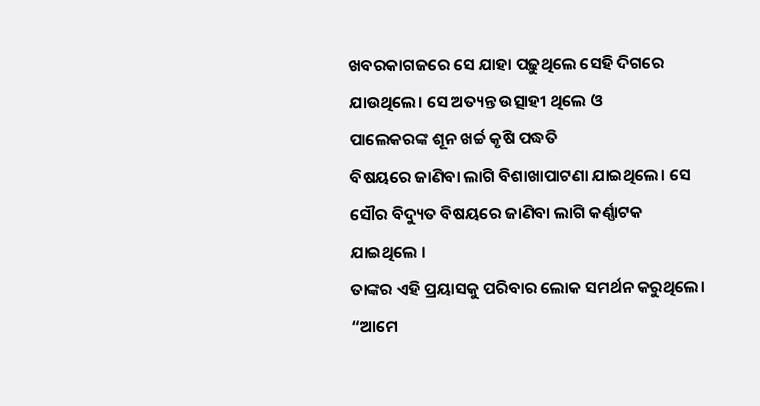ଖବରକାଗଜରେ ସେ ଯାହା ପଢ଼ୁଥିଲେ ସେହି ଦିଗରେ ଯାଉଥିଲେ। ସେ ଅତ୍ୟନ୍ତ ଉତ୍ସାହୀ ଥିଲେ ଓ
ପାଲେକରଙ୍କ ଶୂନ ଖର୍ଚ୍ଚ କୃଷି ପଦ୍ଧତି
ବିଷୟରେ ଜାଣିବା ଲାଗି ବିଶାଖାପାଟଣା ଯାଇଥିଲେ। ସେ ସୌର ବିଦ୍ୟୁତ ବିଷୟରେ ଜାଣିବା ଲାଗି କର୍ଣ୍ଣାଟକ ଯାଇଥିଲେ ।
ତାଙ୍କର ଏହି ପ୍ରୟାସକୁ ପରିବାର ଲୋକ ସମର୍ଥନ କରୁଥିଲେ। “ଆମେ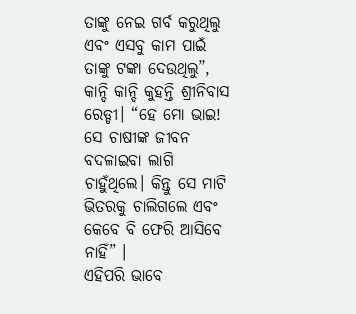ତାଙ୍କୁ ନେଇ ଗର୍ବ କରୁଥିଲୁ ଏବଂ ଏସବୁ କାମ ପାଇଁ ତାଙ୍କୁ ଟଙ୍କା ଦେଉଥିଲୁ”, କାନ୍ଦି କାନ୍ଦି କୁହନ୍ତି ଶ୍ରୀନିବାସ ରେଡ୍ଡୀ। “ହେ ମୋ ଭାଇ! ସେ ଚାଷୀଙ୍କ ଜୀବନ ବଦଳାଇବା ଲାଗି ଚାହୁଁଥିଲେ। କିନ୍ତୁ ସେ ମାଟି ଭିତରକୁ ଚାଲିଗଲେ ଏବଂ କେବେ ବି ଫେରି ଆସିବେ ନାହିଁ” ।
ଏହିପରି ଭାବେ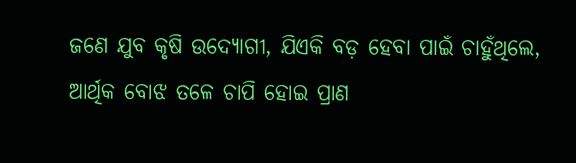ଜଣେ ଯୁବ କୃଷି ଉଦ୍ୟୋଗୀ, ଯିଏକି ବଡ଼ ହେବା ପାଇଁ ଚାହୁଁଥିଲେ, ଆର୍ଥିକ ବୋଝ ତଳେ ଚାପି ହୋଇ ପ୍ରାଣ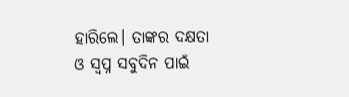ହାରିଲେ। ତାଙ୍କର ଦକ୍ଷତା ଓ ସ୍ୱପ୍ନ ସବୁଦିନ ପାଇଁ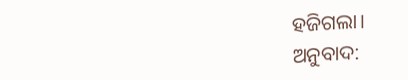ହଜିଗଲା।
ଅନୁବାଦ: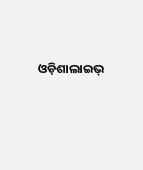ଓଡ଼ିଶାଲାଇଭ୍